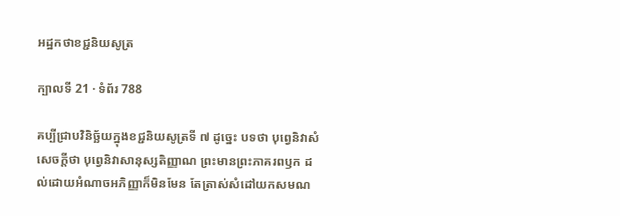អដ្ឋកថាខជ្ជនិយសូត្រ

ក្បាលទី 21 · ទំព័រ 788

គប្បីជ្រាបវិនិច្ឆ័យក្នុងខជ្ជនិយសូត្រទី ៧ ដូច្នេះ បទថា បុព្វេនិវាសំ សេចក្តីថា បុព្វេនិវាសានុស្សតិញ្ញាណ ព្រះមានព្រះភាគរពឫក ដល់ដោយអំណាចអភិញ្ញាក៏មិនមែន តែត្រាស់សំដៅយកសមណ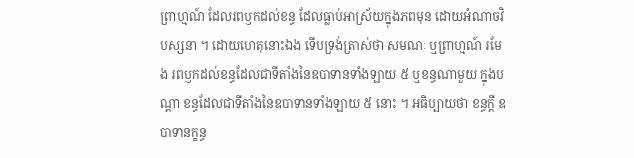ព្រាហ្មណ៍ ដែលរពឫកដល់ខន្ធ ដែលធ្លាប់អាស្រ័យក្នុងភពមុន ដោយអំណាចវិបស្សនា ។ ដោយហេតុនោះឯង ទើបទ្រង់ត្រាស់ថា សមណៈ ឬព្រាហ្មណ៍ រមែង រពឫកដល់ខន្ធដែលជាទីតាំងនៃឧបាទានទាំងឡាយ ៥ ឬខន្ធណាមួយ ក្នុងបណ្តា ខន្ធដែលជាទីតាំងនៃឧបាទានទាំងឡាយ ៥ នោះ ។ អធិប្បាយថា ខន្ធក្តី ឧបាទានក្ខន្ធ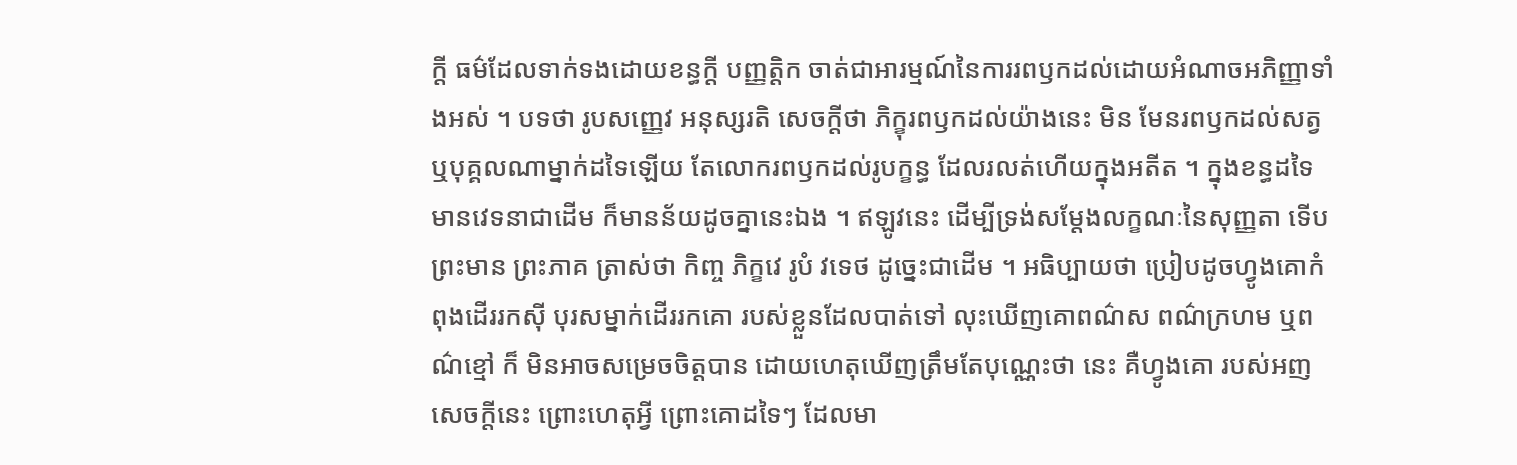ក្តី ធម៌ដែលទាក់ទងដោយខន្ធក្តី បញ្ញត្តិក ចាត់ជាអារម្មណ៍នៃការរពឫកដល់ដោយអំណាចអភិញ្ញាទាំងអស់ ។ បទថា រូបសញ្ញេវ អនុស្សរតិ សេចក្តីថា ភិក្ខុរពឫកដល់យ៉ាងនេះ មិន មែនរពឫកដល់សត្វ ឬបុគ្គលណាម្នាក់ដទៃឡើយ តែលោករពឫកដល់រូបក្ខន្ធ ដែលរលត់ហើយក្នុងអតីត ។ ក្នុងខន្ធដទៃ មានវេទនាជាដើម ក៏មានន័យដូចគ្នានេះឯង ។ ឥឡូវនេះ ដើម្បីទ្រង់សម្តែងលក្ខណៈនៃសុញ្ញតា ទើបព្រះមាន ព្រះភាគ ត្រាស់ថា កិញ្ច ភិក្ខវេ រូបំ វទេថ ដូច្នេះជាដើម ។ អធិប្បាយថា ប្រៀបដូចហ្វូងគោកំពុងដើររកស៊ី បុរសម្នាក់ដើររកគោ របស់ខ្លួនដែលបាត់ទៅ លុះឃើញគោពណ៌ស ពណ៌ក្រហម ឬពណ៌ខ្មៅ ក៏ មិនអាចសម្រេចចិត្តបាន ដោយហេតុឃើញត្រឹមតែបុណ្ណេះថា នេះ គឺហ្វូងគោ របស់អញ សេចក្តីនេះ ព្រោះហេតុអ្វី ព្រោះគោដទៃៗ ដែលមា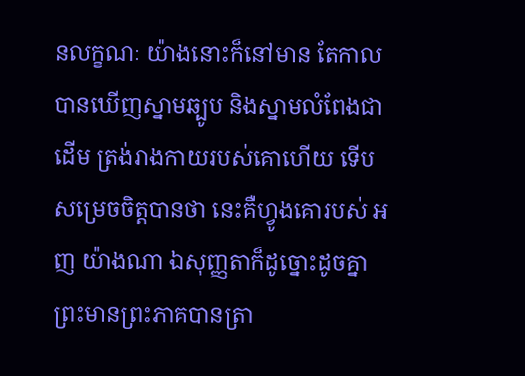នលក្ខណៈ យ៉ាងនោះក៏នៅមាន តែកាលបានឃើញស្នាមឆ្បូប និងស្នាមលំពែងជាដើម ត្រង់រាងកាយរបស់គោហើយ ទើបសម្រេចចិត្តបានថា នេះគឺហ្វូងគោរបស់ អញ យ៉ាងណា ឯសុញ្ញតាក៏ដូច្នោះដូចគ្នា ព្រះមានព្រះភាគបានត្រា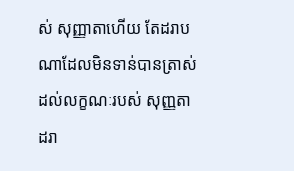ស់ សុញ្ញាតាហើយ តែដរាបណាដែលមិនទាន់បានត្រាស់ដល់លក្ខណៈរបស់ សុញ្ញតា ដរា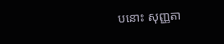បនោះ សុញ្ញតា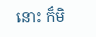នោះ ក៏មិ